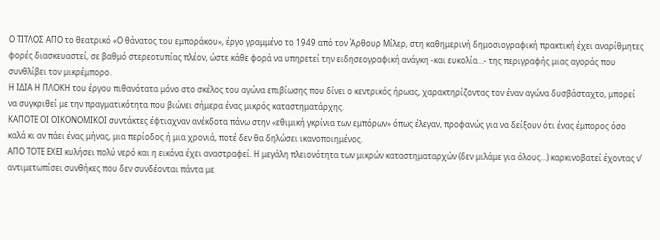Ο ΤΙΤΛΟΣ ΑΠΟ το θεατρικό «Ο θάνατος του εμποράκου», έργο γραμμένο το 1949 από τον Άρθουρ Μίλερ, στη καθημερινή δημοσιογραφική πρακτική έχει αναρίθμητες φορές διασκευαστεί, σε βαθμό στερεοτυπίας πλέον, ώστε κάθε φορά να υπηρετεί την ειδησεογραφική ανάγκη -και ευκολία…- της περιγραφής μιας αγοράς που συνθλίβει τον μικρέμπορο.
Η ΙΔΙΑ Η ΠΛΟΚΗ του έργου πιθανότατα μόνο στο σκέλος του αγώνα επιβίωσης που δίνει ο κεντρικός ήρωας, χαρακτηρίζοντας τον έναν αγώνα δυσβάσταχτο, μπορεί να συγκριθεί με την πραγματικότητα που βιώνει σήμερα ένας μικρός καταστηματάρχης.
ΚΑΠΟΤΕ ΟΙ ΟΙΚΟΝΟΜΙΚΟΙ συντάκτες έφτιαχναν ανέκδοτα πάνω στην «εθιμική γκρίνια των εμπόρων» όπως έλεγαν, προφανώς για να δείξουν ότι ένας έμπορος όσο καλά κι αν πάει ένας μήνας, μια περίοδος ή μια χρονιά, ποτέ δεν θα δηλώσει ικανοποιημένος.
ΑΠΟ ΤΟΤΕ ΕΧΕΙ κυλήσει πολύ νερό και η εικόνα έχει αναστραφεί. Η μεγάλη πλειονότητα των μικρών καταστηματαρχών (δεν μιλάμε για όλους…) καρκινοβατεί έχοντας ν’ αντιμετωπίσει συνθήκες που δεν συνδέονται πάντα με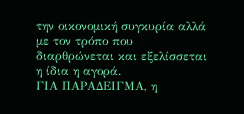την οικονομική συγκυρία αλλά με τον τρόπο που διαρθρώνεται και εξελίσσεται η ίδια η αγορά.
ΓΙΑ ΠΑΡΑΔΕΙΓΜΑ, η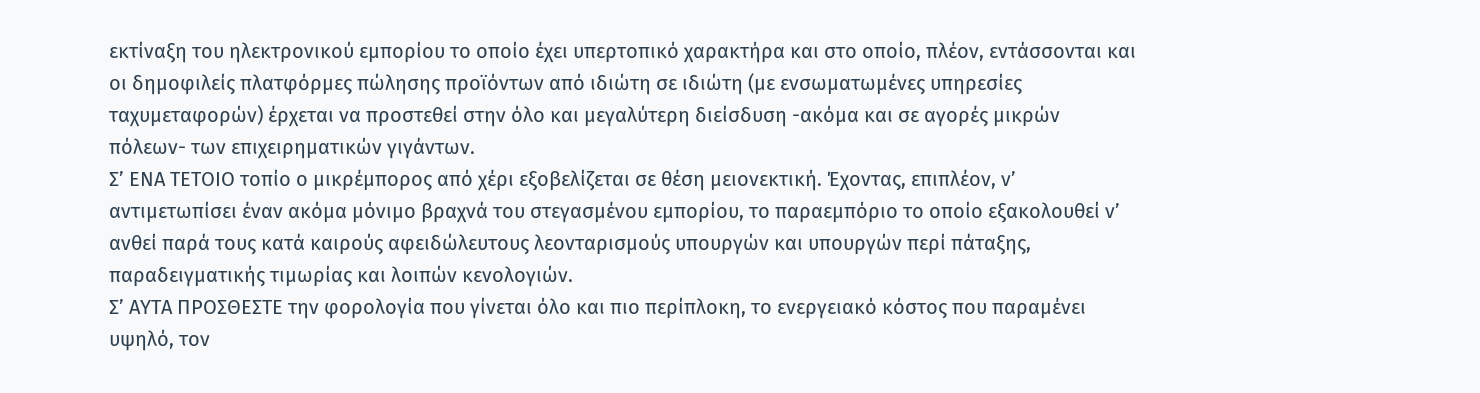εκτίναξη του ηλεκτρονικού εμπορίου το οποίο έχει υπερτοπικό χαρακτήρα και στο οποίο, πλέον, εντάσσονται και οι δημοφιλείς πλατφόρμες πώλησης προϊόντων από ιδιώτη σε ιδιώτη (με ενσωματωμένες υπηρεσίες ταχυμεταφορών) έρχεται να προστεθεί στην όλο και μεγαλύτερη διείσδυση -ακόμα και σε αγορές μικρών πόλεων- των επιχειρηματικών γιγάντων.
Σ’ ΕΝΑ ΤΕΤΟΙΟ τοπίο ο μικρέμπορος από χέρι εξοβελίζεται σε θέση μειονεκτική. Έχοντας, επιπλέον, ν’ αντιμετωπίσει έναν ακόμα μόνιμο βραχνά του στεγασμένου εμπορίου, το παραεμπόριο το οποίο εξακολουθεί ν’ ανθεί παρά τους κατά καιρούς αφειδώλευτους λεονταρισμούς υπουργών και υπουργών περί πάταξης, παραδειγματικής τιμωρίας και λοιπών κενολογιών.
Σ’ ΑΥΤΑ ΠΡΟΣΘΕΣΤΕ την φορολογία που γίνεται όλο και πιο περίπλοκη, το ενεργειακό κόστος που παραμένει υψηλό, τον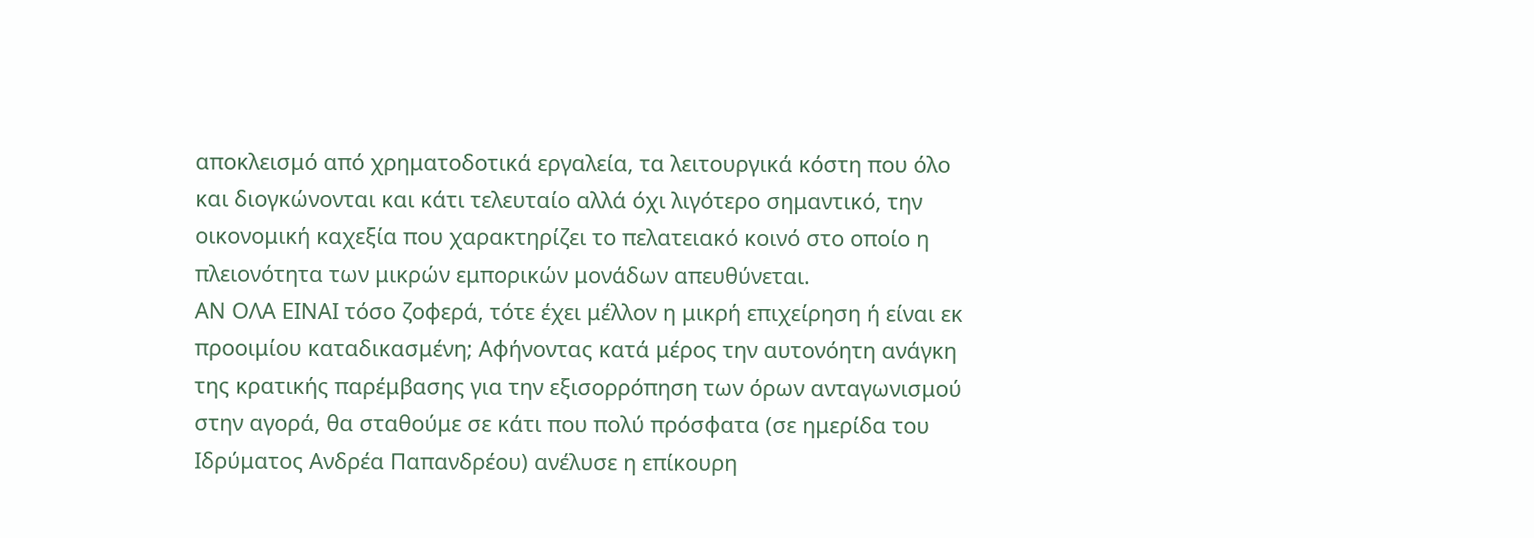αποκλεισμό από χρηματοδοτικά εργαλεία, τα λειτουργικά κόστη που όλο και διογκώνονται και κάτι τελευταίο αλλά όχι λιγότερο σημαντικό, την οικονομική καχεξία που χαρακτηρίζει το πελατειακό κοινό στο οποίο η πλειονότητα των μικρών εμπορικών μονάδων απευθύνεται.
ΑΝ ΟΛΑ ΕΙΝΑΙ τόσο ζοφερά, τότε έχει μέλλον η μικρή επιχείρηση ή είναι εκ προοιμίου καταδικασμένη; Αφήνοντας κατά μέρος την αυτονόητη ανάγκη της κρατικής παρέμβασης για την εξισορρόπηση των όρων ανταγωνισμού στην αγορά, θα σταθούμε σε κάτι που πολύ πρόσφατα (σε ημερίδα του Ιδρύματος Ανδρέα Παπανδρέου) ανέλυσε η επίκουρη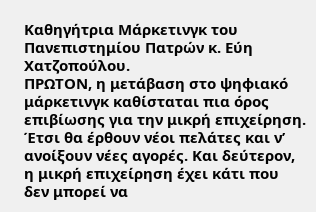Καθηγήτρια Μάρκετινγκ του Πανεπιστημίου Πατρών κ. Εύη Χατζοπούλου.
ΠΡΩΤΟΝ, η μετάβαση στο ψηφιακό μάρκετινγκ καθίσταται πια όρος επιβίωσης για την μικρή επιχείρηση. Έτσι θα έρθουν νέοι πελάτες και ν’ ανοίξουν νέες αγορές. Και δεύτερον, η μικρή επιχείρηση έχει κάτι που δεν μπορεί να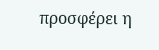προσφέρει η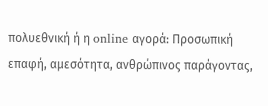πολυεθνική ή η online αγορά: Προσωπική επαφή, αμεσότητα, ανθρώπινος παράγοντας,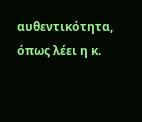αυθεντικότητα, όπως λέει η κ.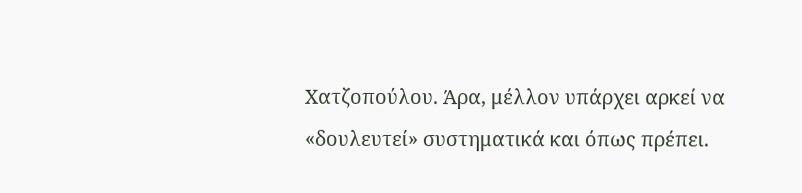Χατζοπούλου. Άρα, μέλλον υπάρχει αρκεί να «δουλευτεί» συστηματικά και όπως πρέπει.